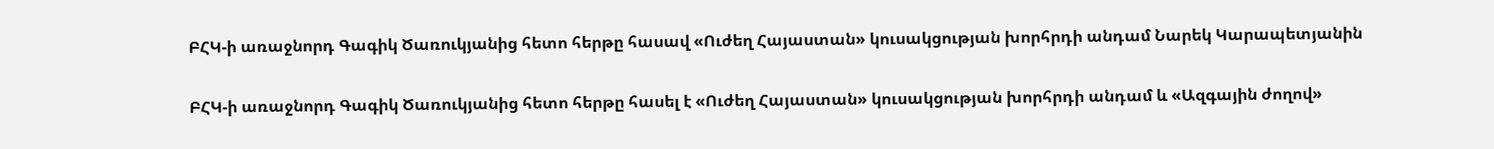ԲՀԿ-ի առաջնորդ Գագիկ Ծառուկյանից հետո հերթը հասավ «Ուժեղ Հայաստան» կուսակցության խորհրդի անդամ Նարեկ Կարապետյանին

ԲՀԿ-ի առաջնորդ Գագիկ Ծառուկյանից հետո հերթը հասել է «Ուժեղ Հայաստան» կուսակցության խորհրդի անդամ և «Ազգային ժողով»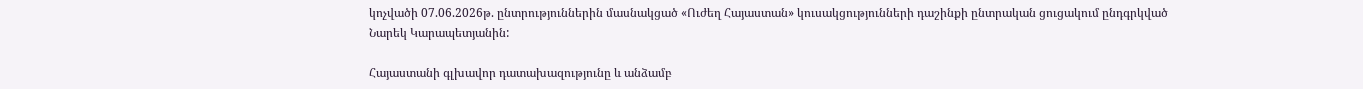կոչվածի 07.06.2026թ. ընտրություններին մասնակցած «Ուժեղ Հայաստան» կուսակցությունների դաշինքի ընտրական ցուցակում ընդգրկված Նարեկ Կարապետյանին:

Հայաստանի գլխավոր դատախազությունը և անձամբ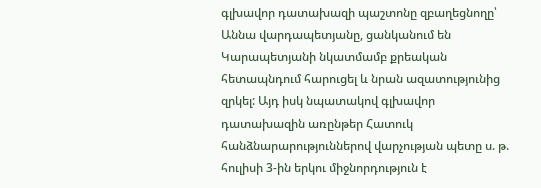գլխավոր դատախազի պաշտոնը զբաղեցնողը՝ Աննա վարդապետյանը, ցանկանում են Կարապետյանի նկատմամբ քրեական հետապնդում հարուցել և նրան ազատությունից զրկել: Այդ իսկ նպատակով գլխավոր դատախազին առընթեր Հատուկ հանձնարարություններով վարչության պետը ս. թ. հուլիսի 3-ին երկու միջնորդություն է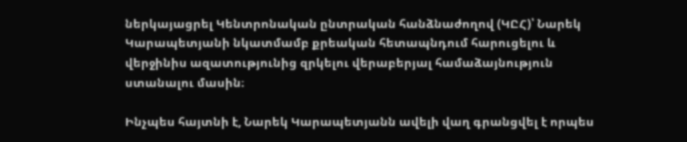ներկայացրել Կենտրոնական ընտրական հանձնաժողով (ԿԸՀ)՝ Նարեկ Կարապետյանի նկատմամբ քրեական հետապնդում հարուցելու և վերջինիս ազատությունից զրկելու վերաբերյալ համաձայնություն ստանալու մասին։

Ինչպես հայտնի է, Նարեկ Կարապետյանն ավելի վաղ գրանցվել է որպես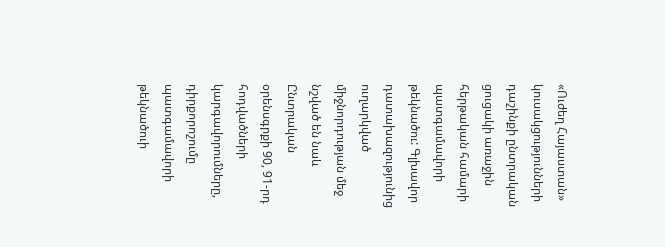«Ուժեղ Հայաստան» կուսակցությունների դաշինքի ընտրական ցուցակի առաջին հերթական համարի պատգամավորի թեկնածու: Գլխավոր դատախազությունից ուղարկված միջնորդության մեջ նշված են նաև Ընտրական օրենսգրքի 90, 91-րդ հոդվածների կարգավորումները, դիրքորոշումը պատգամավորի թեկնածուի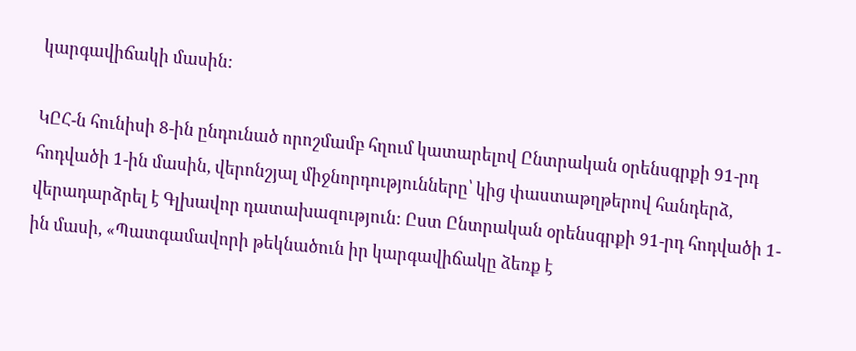կարգավիճակի մասին:

ԿԸՀ-ն հունիսի 8-ին ընդունած որոշմամբ հղում կատարելով Ընտրական օրենսգրքի 91-րդ հոդվածի 1-ին մասին, վերոնշյալ միջնորդությունները՝ կից փաստաթղթերով հանդերձ, վերադարձրել է Գլխավոր դատախազություն: Ըստ Ընտրական օրենսգրքի 91-րդ հոդվածի 1-ին մասի, «Պատգամավորի թեկնածուն իր կարգավիճակը ձեռք է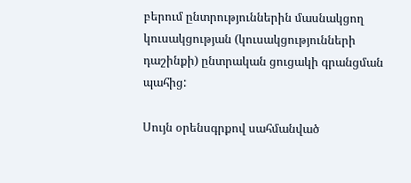բերում ընտրություններին մասնակցող կուսակցության (կուսակցությունների դաշինքի) ընտրական ցուցակի գրանցման պահից:

Սույն օրենսգրքով սահմանված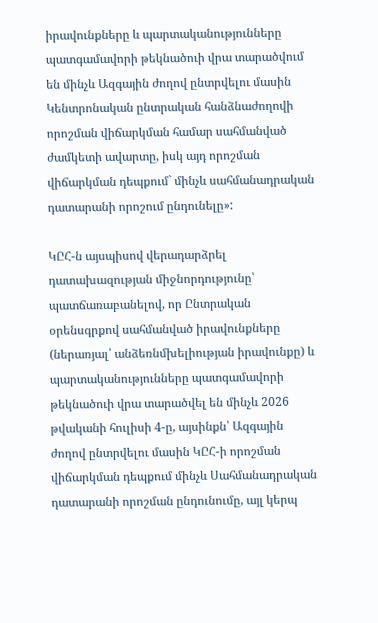իրավունքները և պարտականությունները պատգամավորի թեկնածուի վրա տարածվում են մինչև Ազգային ժողով ընտրվելու մասին Կենտրոնական ընտրական հանձնաժողովի որոշման վիճարկման համար սահմանված ժամկետի ավարտը, իսկ այդ որոշման վիճարկման դեպքում` մինչև սահմանադրական դատարանի որոշում ընդունելը»:

ԿԸՀ-ն այսպիսով վերադարձրել դատախազության միջնորդությունը՝ պատճառաբանելով, որ Ընտրական օրենսգրքով սահմանված իրավունքները (ներառյալ՝ անձեռնմխելիության իրավունքը) և պարտականությունները պատգամավորի թեկնածուի վրա տարածվել են մինչև 2026 թվականի հուլիսի 4-ը, այսինքն՝ Ազգային ժողով ընտրվելու մասին ԿԸՀ-ի որոշման վիճարկման դեպքում մինչև Սահմանադրական դատարանի որոշման ընդունումը, այլ կերպ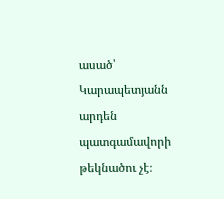ասած՝ Կարապետյանն արդեն պատգամավորի թեկնածու չէ։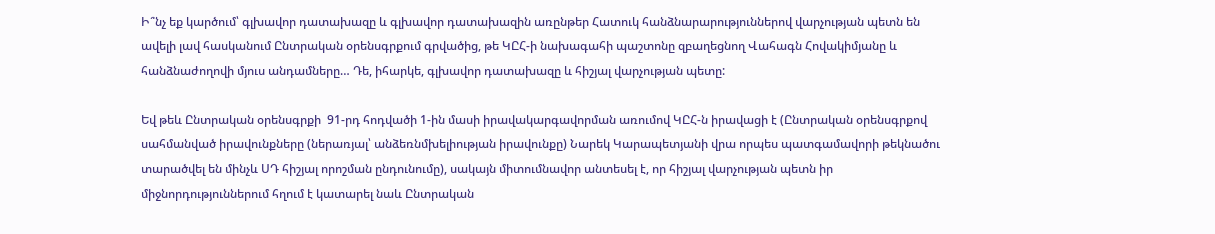Ի՞նչ եք կարծում՝ գլխավոր դատախազը և գլխավոր դատախազին առընթեր Հատուկ հանձնարարություններով վարչության պետն են ավելի լավ հասկանում Ընտրական օրենսգրքում գրվածից, թե ԿԸՀ-ի նախագահի պաշտոնը զբաղեցնող Վահագն Հովակիմյանը և հանձնաժողովի մյուս անդամները… Դե, իհարկե, գլխավոր դատախազը և հիշյալ վարչության պետը:

Եվ թեև Ընտրական օրենսգրքի  91-րդ հոդվածի 1-ին մասի իրավակարգավորման առումով ԿԸՀ-ն իրավացի է (Ընտրական օրենսգրքով սահմանված իրավունքները (ներառյալ՝ անձեռնմխելիության իրավունքը) Նարեկ Կարապետյանի վրա որպես պատգամավորի թեկնածու տարածվել են մինչև ՍԴ հիշյալ որոշման ընդունումը), սակայն միտումնավոր անտեսել է, որ հիշյալ վարչության պետն իր միջնորդություններում հղում է կատարել նաև Ընտրական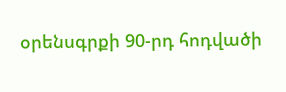օրենսգրքի 90-րդ հոդվածի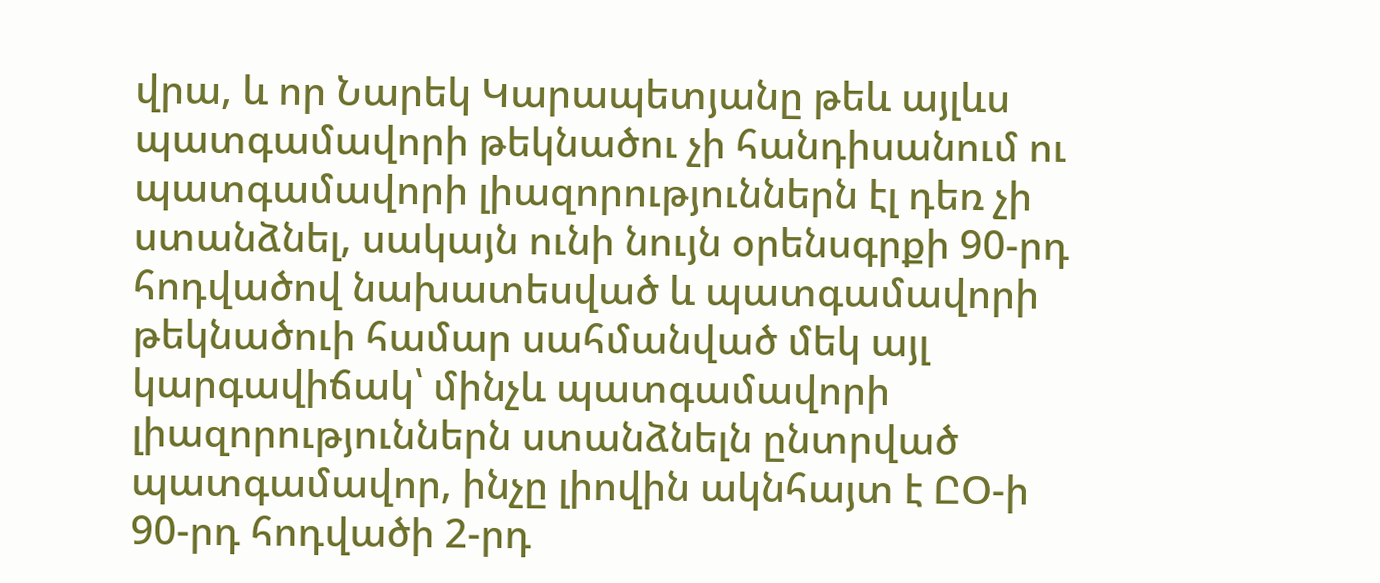վրա, և որ Նարեկ Կարապետյանը թեև այլևս պատգամավորի թեկնածու չի հանդիսանում ու պատգամավորի լիազորություններն էլ դեռ չի ստանձնել, սակայն ունի նույն օրենսգրքի 90-րդ հոդվածով նախատեսված և պատգամավորի թեկնածուի համար սահմանված մեկ այլ կարգավիճակ՝ մինչև պատգամավորի լիազորություններն ստանձնելն ընտրված պատգամավոր, ինչը լիովին ակնհայտ է ԸՕ-ի 90-րդ հոդվածի 2-րդ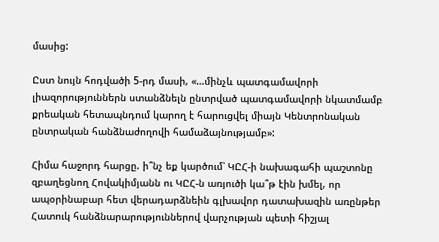մասից:

Ըստ նույն հոդվածի 5-րդ մասի, «…մինչև պատգամավորի լիազորություններն ստանձնելն ընտրված պատգամավորի նկատմամբ քրեական հետապնդում կարող է հարուցվել միայն Կենտրոնական ընտրական հանձնաժողովի համաձայնությամբ»:

Հիմա հաջորդ հարցը. ի՞նչ եք կարծում՝ ԿԸՀ-ի նախագահի պաշտոնը զբաղեցնող Հովակիմյանն ու ԿԸՀ-ն առյուծի կա՞թ էին խմել, որ ապօրինաբար հետ վերադարձնեին գլխավոր դատախազին առընթեր Հատուկ հանձնարարություններով վարչության պետի հիշյալ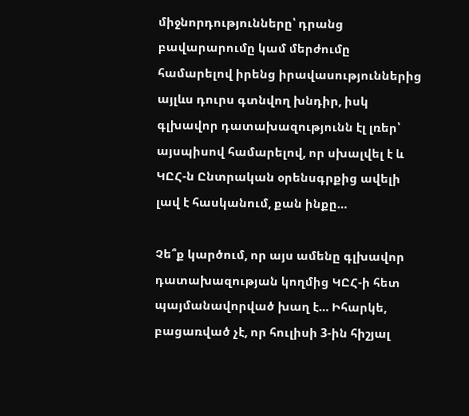միջնորդությունները՝ դրանց բավարարումը կամ մերժումը համարելով իրենց իրավասություններից այլևս դուրս գտնվող խնդիր, իսկ գլխավոր դատախազությունն էլ լռեր՝ այսպիսով համարելով, որ սխալվել է և ԿԸՀ-ն Ընտրական օրենսգրքից ավելի լավ է հասկանում, քան ինքը…

Չե՞ք կարծում, որ այս ամենը գլխավոր դատախազության կողմից ԿԸՀ-ի հետ պայմանավորված խաղ է… Իհարկե, բացառված չէ, որ հուլիսի 3-ին հիշյալ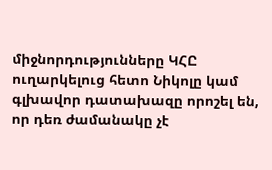միջնորդությունները ԿՀԸ ուղարկելուց հետո Նիկոլը կամ գլխավոր դատախազը որոշել են, որ դեռ ժամանակը չէ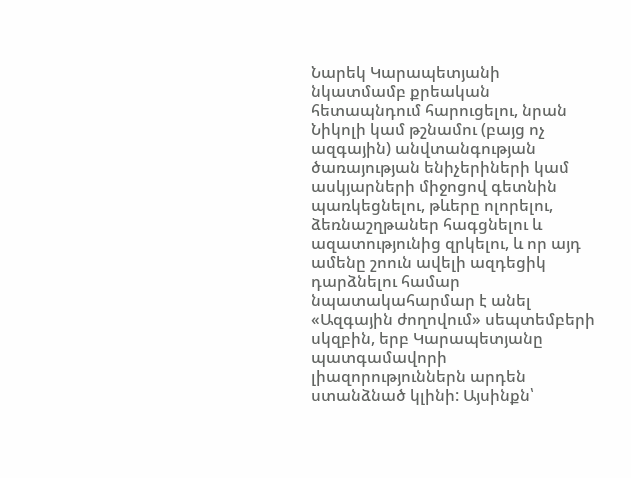Նարեկ Կարապետյանի նկատմամբ քրեական հետապնդում հարուցելու, նրան Նիկոլի կամ թշնամու (բայց ոչ ազգային) անվտանգության ծառայության ենիչերիների կամ ասկյարների միջոցով գետնին պառկեցնելու, թևերը ոլորելու, ձեռնաշղթաներ հագցնելու և ազատությունից զրկելու, և որ այդ ամենը շոուն ավելի ազդեցիկ դարձնելու համար նպատակահարմար է անել «Ազգային ժողովում» սեպտեմբերի սկզբին, երբ Կարապետյանը պատգամավորի լիազորություններն արդեն ստանձնած կլինի: Այսինքն՝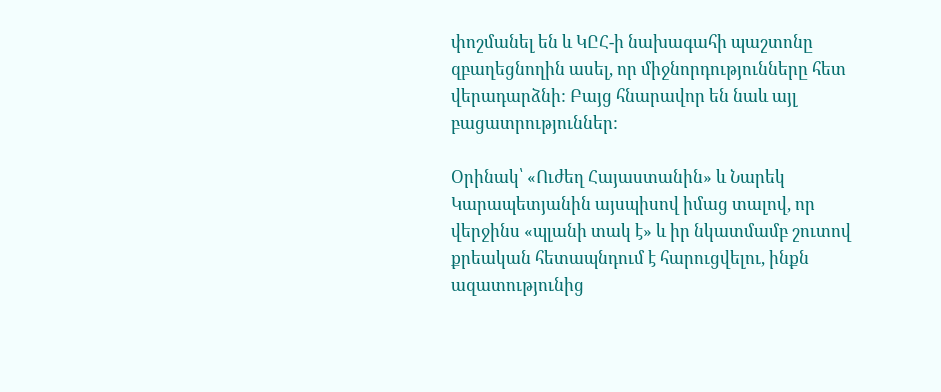փոշմանել են և ԿԸՀ-ի նախագահի պաշտոնը զբաղեցնողին ասել, որ միջնորդությունները հետ վերադարձնի: Բայց հնարավոր են նաև այլ բացատրություններ:

Օրինակ՝ «Ուժեղ Հայաստանին» և Նարեկ Կարապետյանին այսպիսով իմաց տալով, որ վերջինս «պլանի տակ է» և իր նկատմամբ շուտով քրեական հետապնդում է հարուցվելու, ինքն ազատությունից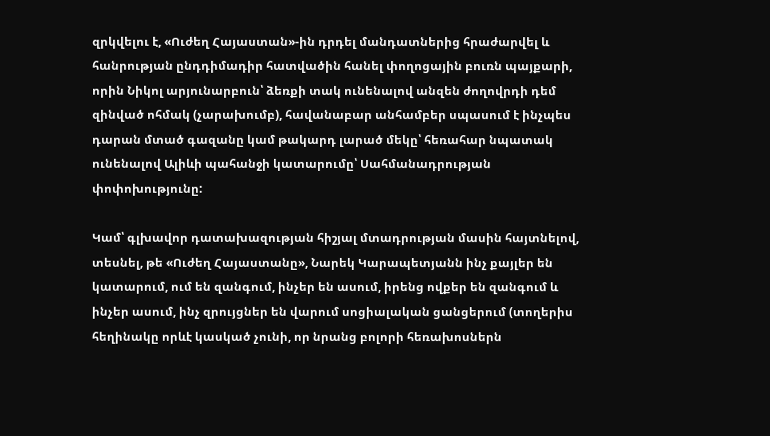զրկվելու է, «Ուժեղ Հայաստան»-ին դրդել մանդատներից հրաժարվել և հանրության ընդդիմադիր հատվածին հանել փողոցային բուռն պայքարի, որին Նիկոլ արյունարբուն՝ ձեռքի տակ ունենալով անզեն ժողովրդի դեմ զինված ոհմակ (չարախումբ), հավանաբար անհամբեր սպասում է ինչպես դարան մտած գազանը կամ թակարդ լարած մեկը՝ հեռահար նպատակ ունենալով Ալիևի պահանջի կատարումը՝ Սահմանադրության փոփոխությունը:

Կամ՝ գլխավոր դատախազության հիշյալ մտադրության մասին հայտնելով, տեսնել, թե «Ուժեղ Հայաստանը», Նարեկ Կարապետյանն ինչ քայլեր են կատարում, ում են զանգում, ինչեր են ասում, իրենց ովքեր են զանգում և ինչեր ասում, ինչ զրույցներ են վարում սոցիալական ցանցերում (տողերիս հեղինակը որևէ կասկած չունի, որ նրանց բոլորի հեռախոսներն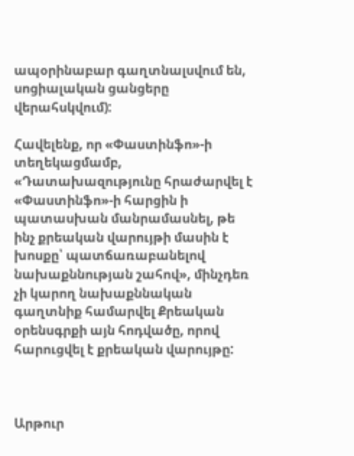ապօրինաբար գաղտնալսվում են, սոցիալական ցանցերը վերահսկվում):

Հավելենք, որ «Փաստինֆո»-ի տեղեկացմամբ, «Դատախազությունը հրաժարվել է «Փաստինֆո»-ի հարցին ի պատասխան մանրամասնել, թե ինչ քրեական վարույթի մասին է խոսքը՝ պատճառաբանելով նախաքննության շահով», մինչդեռ չի կարող նախաքննական գաղտնիք համարվել Քրեական օրենսգրքի այն հոդվածը, որով հարուցվել է քրեական վարույթը:



Արթուր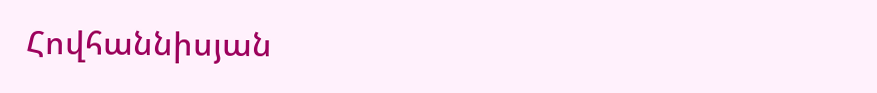Հովհաննիսյան